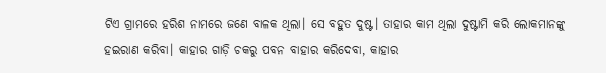ଟିଏ ଗ୍ରାମରେ ହରିଶ ନାମରେ ଜଣେ ବାଳକ ଥିଲା। ସେ ବହୁତ ଦୁଷ୍ଟ। ତାହାର କାମ ଥିଲା ଦୁଷ୍ଟାମି କରି ଲୋକମାନଙ୍କୁ ହଇରାଣ କରିବା। କାହାର ଗାଡ଼ି ଚକରୁ ପବନ ବାହାର କରିଦେବା, କାହାର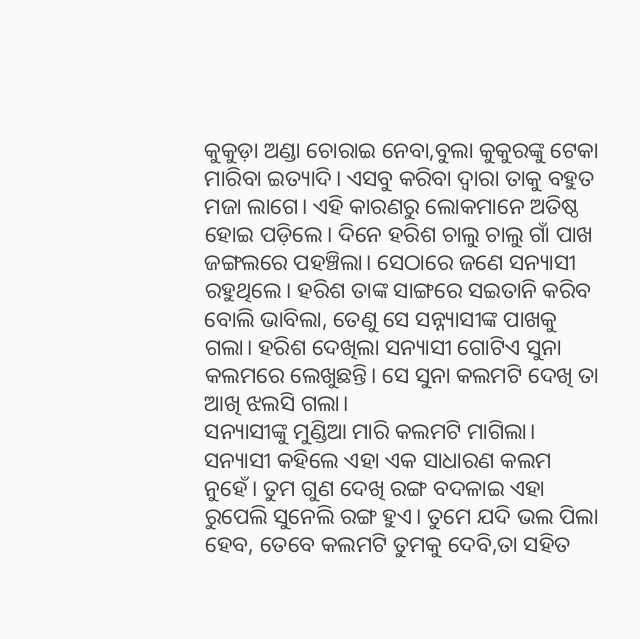କୁକୁଡ଼ା ଅଣ୍ଡା ଚୋରାଇ ନେବା,ବୁଲା କୁକୁରଙ୍କୁ ଟେକା ମାରିବା ଇତ୍ୟାଦି। ଏସବୁ କରିବା ଦ୍ୱାରା ତାକୁ ବହୁତ ମଜା ଲାଗେ। ଏହି କାରଣରୁ ଲୋକମାନେ ଅତିଷ୍ଠ ହୋଇ ପଡ଼ିଲେ। ଦିନେ ହରିଶ ଚାଲୁ ଚାଲୁ ଗାଁ ପାଖ ଜଙ୍ଗଲରେ ପହଞ୍ଚିଲା। ସେଠାରେ ଜଣେ ସନ୍ୟାସୀ ରହୁଥିଲେ। ହରିଶ ତାଙ୍କ ସାଙ୍ଗରେ ସଇତାନି କରିବ ବୋଲି ଭାବିଲା, ତେଣୁ ସେ ସନ୍ନ୍ୟାସୀଙ୍କ ପାଖକୁ ଗଲା। ହରିଶ ଦେଖିଲା ସନ୍ୟାସୀ ଗୋଟିଏ ସୁନା କଲମରେ ଲେଖୁଛନ୍ତି। ସେ ସୁନା କଲମଟି ଦେଖି ତା ଆଖି ଝଲସି ଗଲା।
ସନ୍ୟାସୀଙ୍କୁ ମୁଣ୍ଡିଆ ମାରି କଲମଟି ମାଗିଲା। ସନ୍ୟାସୀ କହିଲେ ଏହା ଏକ ସାଧାରଣ କଲମ ନୁହେଁ। ତୁମ ଗୁଣ ଦେଖି ରଙ୍ଗ ବଦଳାଇ ଏହା ରୁପେଲି ସୁନେଲି ରଙ୍ଗ ହୁଏ। ତୁମେ ଯଦି ଭଲ ପିଲା ହେବ, ତେବେ କଲମଟି ତୁମକୁ ଦେବି,ତା ସହିତ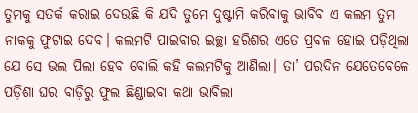ତୁମକୁ ସତର୍କ କରାଇ ଦେଉଛି କି ଯଦି ତୁମେ ଦୁଷ୍ଟାମି କରିବାକୁ ଭାବିବ ଏ କଲମ ତୁମ ନାକକୁ ଫୁଟାଇ ଦେବ। କଲମଟି ପାଇବାର ଇଚ୍ଛା ହରିଶର ଏତେ ପ୍ରବଳ ହୋଇ ପଡ଼ିଥିଲା ଯେ ସେ ଭଲ ପିଲା ହେବ ବୋଲି କହି କଲମଟିକୁ ଆଣିଲା। ତା’ ପରଦିନ ଯେତେବେଳେ ପଡ଼ିଶା ଘର ବାଡ଼ିରୁ ଫୁଲ ଛିଣ୍ଡାଇବା କଥା ଭାବିଲା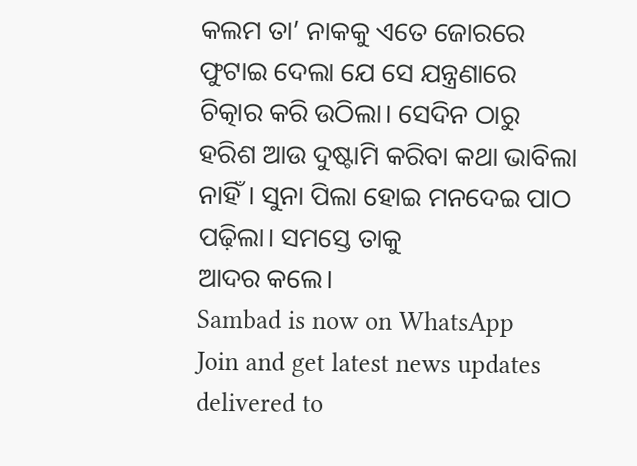କଲମ ତା’ ନାକକୁ ଏତେ ଜୋରରେ ଫୁଟାଇ ଦେଲା ଯେ ସେ ଯନ୍ତ୍ରଣାରେ ଚିତ୍କାର କରି ଉଠିଲା। ସେଦିନ ଠାରୁ ହରିଶ ଆଉ ଦୁଷ୍ଟାମି କରିବା କଥା ଭାବିଲା ନାହିଁ। ସୁନା ପିଲା ହୋଇ ମନଦେଇ ପାଠ ପଢ଼ିଲା। ସମସ୍ତେ ତାକୁ
ଆଦର କଲେ।
Sambad is now on WhatsApp
Join and get latest news updates delivered to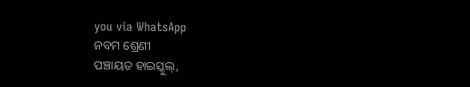you via WhatsApp
ନବମ ଶ୍ରେଣୀ
ପଞ୍ଚାୟତ ହାଇସ୍କୁଲ୍,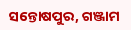ସନ୍ତୋଷପୁର, ଗଞ୍ଜାମ